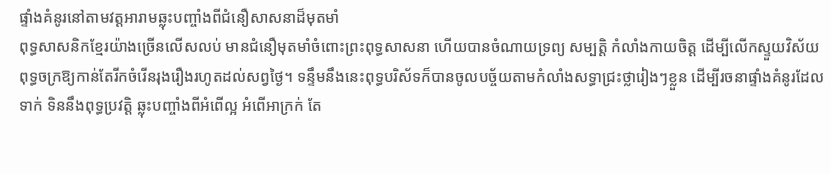ផ្ទាំងគំនូរនៅតាមវត្ដអារាមឆ្លុះបញ្ចាំងពីជំនឿសាសនាដ៏មុតមាំ
ពុទ្ធសាសនិកខ្មែរយ៉ាងច្រើនលើសលប់ មានជំនឿមុតមាំចំពោះព្រះពុទ្ធសាសនា ហើយបានចំណាយទ្រព្យ សម្បត្ដិ កំលាំងកាយចិត្ដ ដើម្បីលើកស្ទួយវិស័យពុទ្ធចក្រឱ្យកាន់តែរីកចំរើនរុងរឿងរហូតដល់សព្វថ្ងៃ។ ទន្ទឹមនឹងនេះពុទ្ធបរិស័ទក៏បានចូលបច្ច័យតាមកំលាំងសទ្ធាជ្រះថ្លារៀងៗខ្លួន ដើម្បីរចនាផ្ទាំងគំនូរដែលទាក់ ទិននឹងពុទ្ធប្រវត្ដិ ឆ្លុះបញ្ចាំងពីអំពើល្អ អំពើអាក្រក់ តែ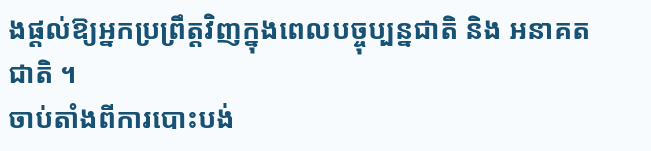ងផ្ដល់ឱ្យអ្នកប្រព្រឹត្ដវិញក្នុងពេលបច្ចុប្បន្នជាតិ និង អនាគតជាតិ ។
ចាប់តាំងពីការបោះបង់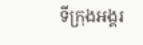ទីក្រុងអង្គរ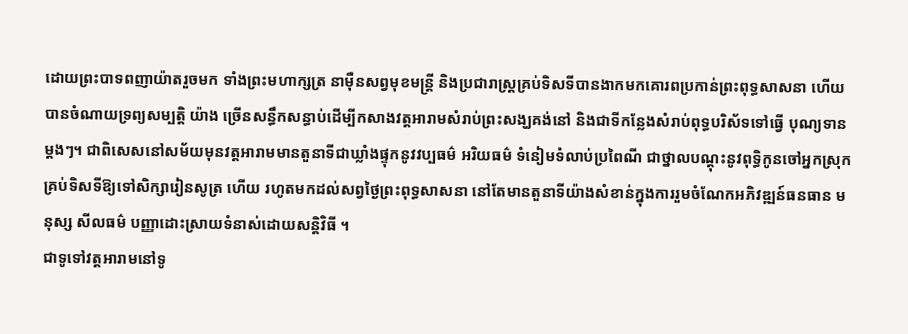ដោយព្រះបាទពញាយ៉ាតរួចមក ទាំងព្រះមហាក្សត្រ នាម៉ឺនសព្វមុខមន្ដ្រី និងប្រជារាស្ដ្រគ្រប់ទិសទីបានងាកមកគោរពប្រកាន់ព្រះពុទ្ធសាសនា ហើយបានចំណាយទ្រព្យសម្បត្ដិ យ៉ាង ច្រើនសន្ធឹកសន្ធាប់ដើម្បីកសាងវត្ដអារាមសំរាប់ព្រះសង្ឃគង់នៅ និងជាទីកន្លែងសំរាប់ពុទ្ធបរិស័ទទៅធ្វើ បុណ្យទានម្ដងៗ។ ជាពិសេសនៅសម័យមុនវត្ដអារាមមានតួនាទីជាឃ្លាំងផ្ទុកនូវវប្បធម៌ អរិយធម៌ ទំនៀមទំលាប់ប្រពៃណី ជាថ្នាលបណ្ដុះនូវពុទ្ធិកូនចៅអ្នកស្រុកគ្រប់ទិសទីឱ្យទៅសិក្សារៀនសូត្រ ហើយ រហូតមកដល់សព្វថ្ងៃព្រះពុទ្ធសាសនា នៅតែមានតួនាទីយ៉ាងសំខាន់ក្នុងការរួមចំណែកអភិវឌ្ឍន៍ធនធាន មនុស្ស សីលធម៌ បញ្ញាដោះស្រាយទំនាស់ដោយសន្ដិវិធី ។
ជាទូទៅវត្ដអារាមនៅទូ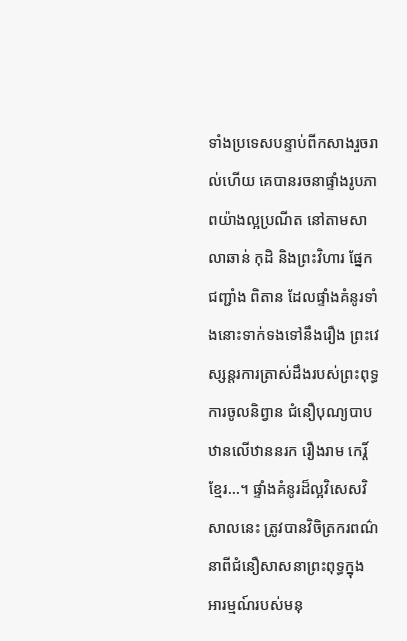ទាំងប្រទេសបន្ទាប់ពីកសាងរួចរាល់ហើយ គេបានរចនាផ្ទាំងរូបភាពយ៉ាងល្អប្រណីត នៅតាមសាលាឆាន់ កុដិ និងព្រះវិហារ ផ្នែកជញ្ជាំង ពិតាន ដែលផ្ទាំងគំនូរទាំងនោះទាក់ទងទៅនឹងរឿង ព្រះវេស្សន្ដរការត្រាស់ដឹងរបស់ព្រះពុទ្ធ ការចូលនិព្វាន ជំនឿបុណ្យបាបឋានលើឋាននរក រឿងរាម កេរ្ដិ៍ខ្មែរ...។ ផ្ទាំងគំនូរដ៏ល្អវិសេសវិសាលនេះ ត្រូវបានវិចិត្រករពណ៌នាពីជំនឿសាសនាព្រះពុទ្ធក្នុង អារម្មណ៍របស់មនុ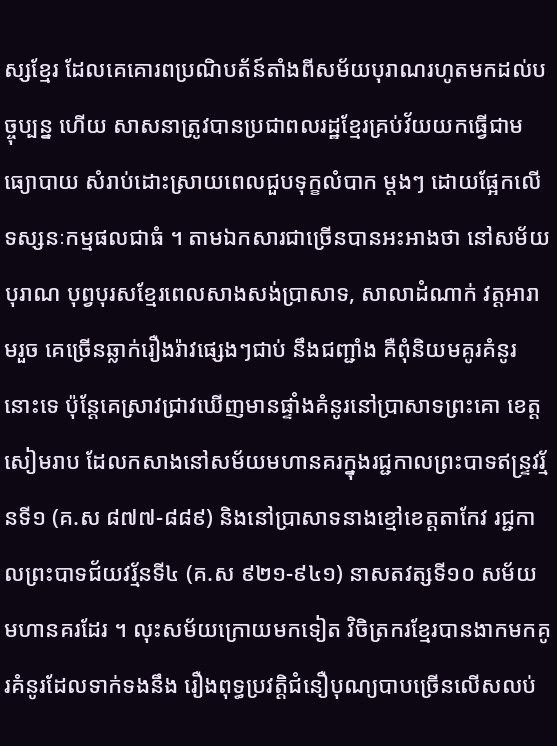ស្សខ្មែរ ដែលគេគោរពប្រណិបត័ន៍តាំងពីសម័យបុរាណរហូតមកដល់បច្ចុប្បន្ន ហើយ សាសនាត្រូវបានប្រជាពលរដ្ឋខ្មែរគ្រប់វ័យយកធ្វើជាមធ្យោបាយ សំរាប់ដោះស្រាយពេលជួបទុក្ខលំបាក ម្ដងៗ ដោយផ្អែកលើទស្សនៈកម្មផលជាធំ ។ តាមឯកសារជាច្រើនបានអះអាងថា នៅសម័យបុរាណ បុព្វបុរសខ្មែរពេលសាងសង់ប្រាសាទ, សាលាដំណាក់ វត្ដអារាមរួច គេច្រើនឆ្លាក់រឿងរ៉ាវផ្សេងៗជាប់ នឹងជញ្ជាំង គឺពុំនិយមគូរគំនូរនោះទេ ប៉ុន្ដែគេស្រាវជ្រាវឃើញមានផ្ទាំងគំនូរនៅប្រាសាទព្រះគោ ខេត្ដសៀមរាប ដែលកសាងនៅសម័យមហានគរក្នុងរជ្ជកាលព្រះបាទឥន្ទ្រវរ្ម័នទី១ (គ.ស ៨៧៧-៨៨៩) និងនៅប្រាសាទនាងខ្មៅខេត្ដតាកែវ រជ្ជកាលព្រះបាទជ័យវរ្ម័នទី៤ (គ.ស ៩២១-៩៤១) នាសតវត្សទី១០ សម័យមហានគរដែរ ។ លុះសម័យក្រោយមកទៀត វិចិត្រករខ្មែរបានងាកមកគូរគំនូរដែលទាក់ទងនឹង រឿងពុទ្ធប្រវត្ដិជំនឿបុណ្យបាបច្រើនលើសលប់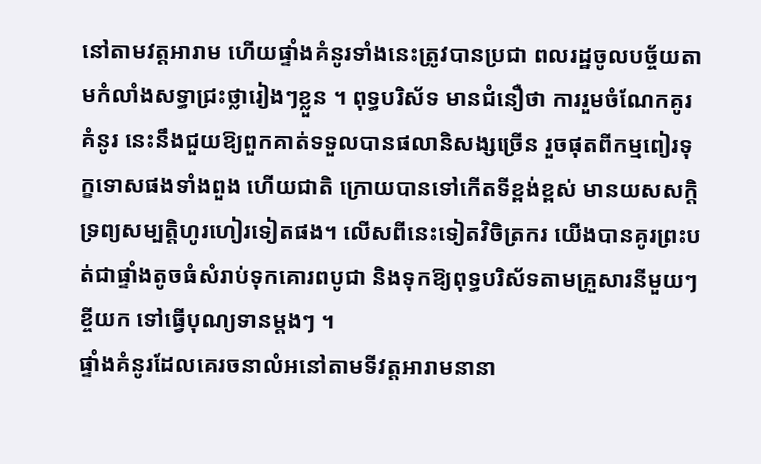នៅតាមវត្ដអារាម ហើយផ្ទាំងគំនូរទាំងនេះត្រូវបានប្រជា ពលរដ្ឋចូលបច្ច័យតាមកំលាំងសទ្ធាជ្រះថ្លារៀងៗខ្លួន ។ ពុទ្ធបរិស័ទ មានជំនឿថា ការរួមចំណែកគូរគំនូរ នេះនឹងជួយឱ្យពួកគាត់ទទួលបានផលានិសង្សច្រើន រួចផុតពីកម្មពៀរទុក្ខទោសផងទាំងពួង ហើយជាតិ ក្រោយបានទៅកើតទីខ្ពង់ខ្ពស់ មានយសសក្ដិទ្រព្យសម្បត្ដិហូរហៀរទៀតផង។ លើសពីនេះទៀតវិចិត្រករ យើងបានគូរព្រះបត់ជាផ្ទាំងតូចធំសំរាប់ទុកគោរពបូជា និងទុកឱ្យពុទ្ធបរិស័ទតាមគ្រួសារនីមួយៗខ្ចីយក ទៅធ្វើបុណ្យទានម្ដងៗ ។
ផ្ទាំងគំនូរដែលគេរចនាលំអនៅតាមទីវត្ដអារាមនានា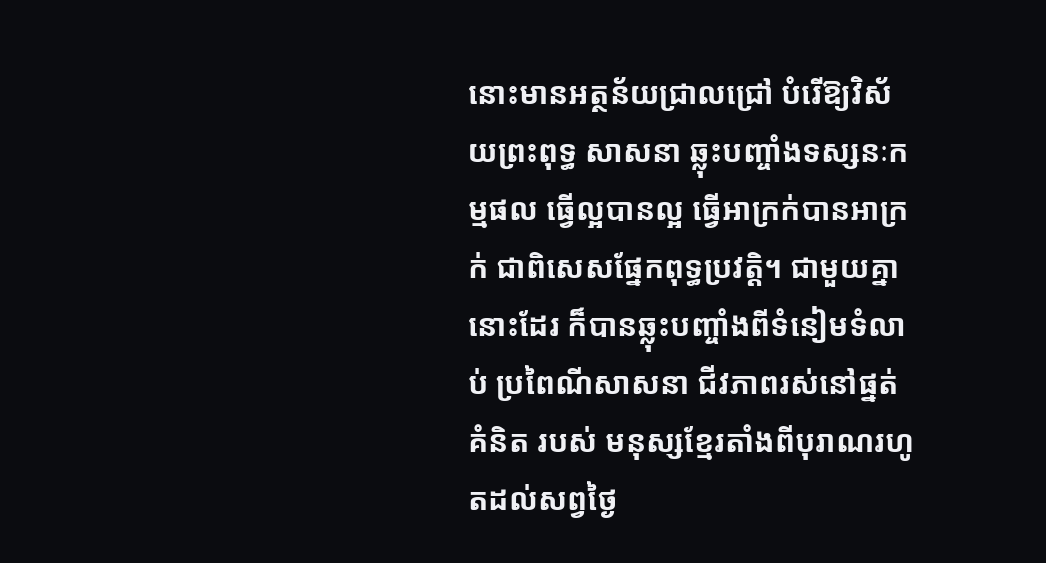នោះមានអត្ថន័យជ្រាលជ្រៅ បំរើឱ្យវិស័យព្រះពុទ្ធ សាសនា ឆ្លុះបញ្ចាំងទស្សនៈកម្មផល ធ្វើល្អបានល្អ ធ្វើអាក្រក់បានអាក្រក់ ជាពិសេសផ្នែកពុទ្ធប្រវត្ដិ។ ជាមួយគ្នានោះដែរ ក៏បានឆ្លុះបញ្ចាំងពីទំនៀមទំលាប់ ប្រពៃណីសាសនា ជីវភាពរស់នៅផ្នត់គំនិត របស់ មនុស្សខ្មែរតាំងពីបុរាណរហូតដល់សព្វថ្ងៃ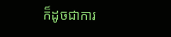ក៏ដូចជាការ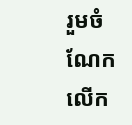រួមចំណែកលើក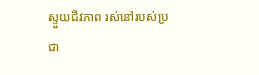ស្ទួយជីវភាព រស់នៅរបស់ប្រជា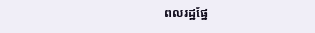ពលរដ្ឋផ្នែ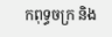កពុទ្ធចក្រ និង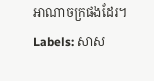អាណាចក្រផងដែរ។
Labels: សាស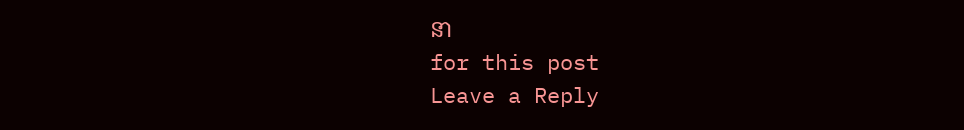នា
for this post
Leave a Reply